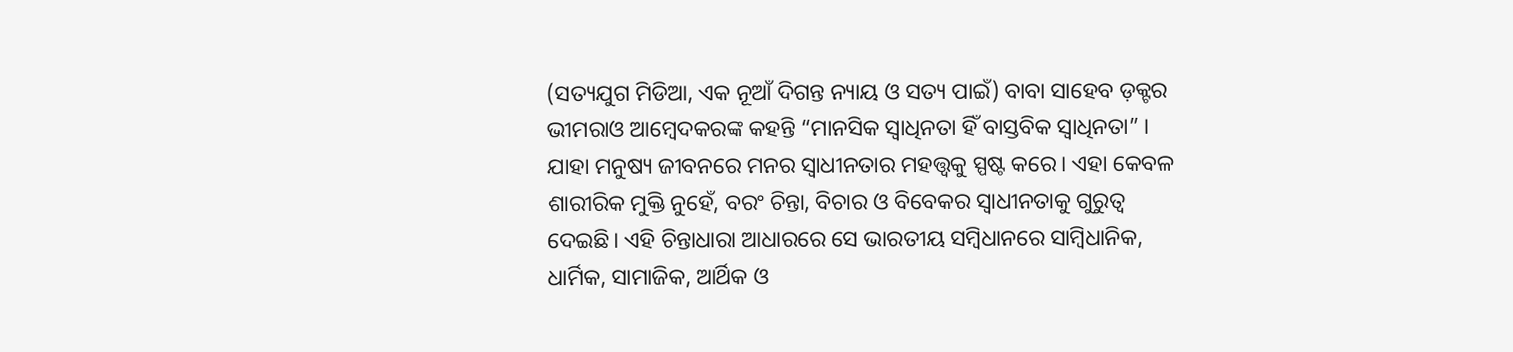(ସତ୍ୟଯୁଗ ମିଡିଆ, ଏକ ନୂଆଁ ଦିଗନ୍ତ ନ୍ୟାୟ ଓ ସତ୍ୟ ପାଇଁ) ବାବା ସାହେବ ଡ଼କ୍ଟର ଭୀମରାଓ ଆମ୍ବେଦକରଙ୍କ କହନ୍ତି “ମାନସିକ ସ୍ବାଧିନତା ହିଁ ବାସ୍ତବିକ ସ୍ବାଧିନତା” । ଯାହା ମନୁଷ୍ୟ ଜୀବନରେ ମନର ସ୍ବାଧୀନତାର ମହତ୍ତ୍ୱକୁ ସ୍ପଷ୍ଟ କରେ। ଏହା କେବଳ ଶାରୀରିକ ମୁକ୍ତି ନୁହେଁ, ବରଂ ଚିନ୍ତା, ବିଚାର ଓ ବିବେକର ସ୍ବାଧୀନତାକୁ ଗୁରୁତ୍ୱ ଦେଇଛି। ଏହି ଚିନ୍ତାଧାରା ଆଧାରରେ ସେ ଭାରତୀୟ ସମ୍ବିଧାନରେ ସାମ୍ବିଧାନିକ, ଧାର୍ମିକ, ସାମାଜିକ, ଆର୍ଥିକ ଓ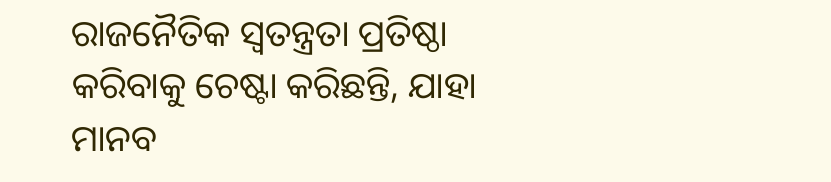ରାଜନୈତିକ ସ୍ବତନ୍ତ୍ରତା ପ୍ରତିଷ୍ଠା କରିବାକୁ ଚେଷ୍ଟା କରିଛନ୍ତି, ଯାହା ମାନବ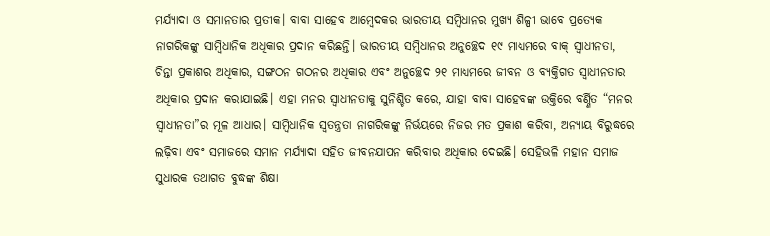ମର୍ଯ୍ୟାଦା ଓ ସମାନତାର ପ୍ରତୀକ। ବାବା ସାହେବ ଆମ୍ବେଦକର ଭାରତୀୟ ସମ୍ବିଧାନର ମୁଖ୍ୟ ଶିଳ୍ପୀ ଭାବେ ପ୍ରତ୍ୟେକ ନାଗରିକଙ୍କୁ ସାମ୍ବିଧାନିକ ଅଧିକାର ପ୍ରଦାନ କରିଛନ୍ତି। ଭାରତୀୟ ସମ୍ବିଧାନର ଅନୁଚ୍ଛେଦ ୧୯ ମାଧ୍ୟମରେ ବାକ୍ ସ୍ବାଧୀନତା, ଚିନ୍ତା ପ୍ରକାଶର ଅଧିକାର, ସଙ୍ଗଠନ ଗଠନର ଅଧିକାର ଏବଂ ଅନୁଚ୍ଛେଦ ୨୧ ମାଧ୍ୟମରେ ଜୀବନ ଓ ବ୍ୟକ୍ତିଗତ ସ୍ବାଧୀନତାର ଅଧିକାର ପ୍ରଦାନ କରାଯାଇଛି। ଏହା ମନର ସ୍ବାଧୀନତାକୁ ସୁନିଶ୍ଚିତ କରେ, ଯାହା ବାବା ସାହେବଙ୍କ ଉକ୍ତିରେ ବର୍ଣ୍ଣିତ “ମନର ସ୍ବାଧୀନତା”ର ମୂଳ ଆଧାର। ସାମ୍ବିଧାନିକ ସ୍ବତନ୍ତ୍ରତା ନାଗରିକଙ୍କୁ ନିର୍ଭୟରେ ନିଜର ମତ ପ୍ରକାଶ କରିବା, ଅନ୍ୟାୟ ବିରୁଦ୍ଧରେ ଲଢ଼ିବା ଏବଂ ସମାଜରେ ସମାନ ମର୍ଯ୍ୟାଦା ସହିତ ଜୀବନଯାପନ କରିବାର ଅଧିକାର ଦେଇଛି। ସେହିଭଳି ମହାନ ସମାଜ ସୁଧାରକ ତଥାଗତ ବୁଦ୍ଧଙ୍କ ଶିକ୍ଷା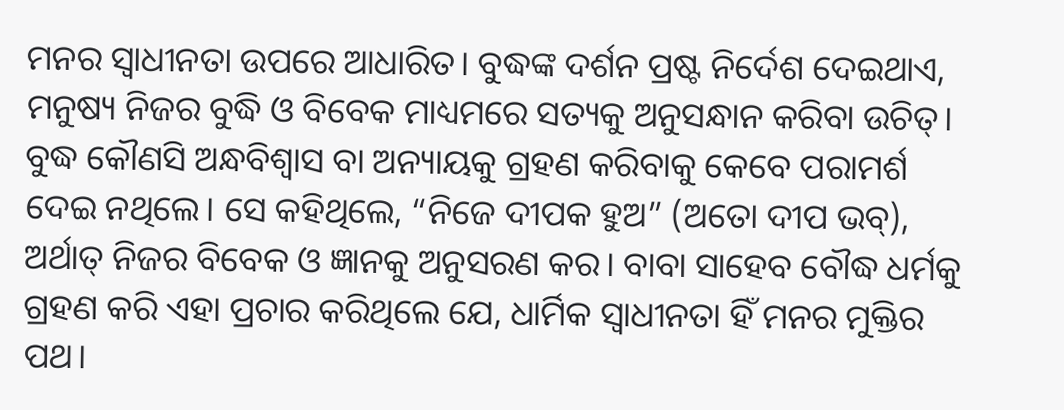ମନର ସ୍ବାଧୀନତା ଉପରେ ଆଧାରିତ। ବୁଦ୍ଧଙ୍କ ଦର୍ଶନ ପ୍ରଷ୍ଟ ନିର୍ଦେଶ ଦେଇଥାଏ, ମନୁଷ୍ୟ ନିଜର ବୁଦ୍ଧି ଓ ବିବେକ ମାଧ୍ୟମରେ ସତ୍ୟକୁ ଅନୁସନ୍ଧାନ କରିବା ଉଚିତ୍। ବୁଦ୍ଧ କୌଣସି ଅନ୍ଧବିଶ୍ୱାସ ବା ଅନ୍ୟାୟକୁ ଗ୍ରହଣ କରିବାକୁ କେବେ ପରାମର୍ଶ ଦେଇ ନଥିଲେ। ସେ କହିଥିଲେ, “ନିଜେ ଦୀପକ ହୁଅ” (ଅତୋ ଦୀପ ଭବ୍), ଅର୍ଥାତ୍ ନିଜର ବିବେକ ଓ ଜ୍ଞାନକୁ ଅନୁସରଣ କର। ବାବା ସାହେବ ବୌଦ୍ଧ ଧର୍ମକୁ ଗ୍ରହଣ କରି ଏହା ପ୍ରଚାର କରିଥିଲେ ଯେ, ଧାର୍ମିକ ସ୍ବାଧୀନତା ହିଁ ମନର ମୁକ୍ତିର ପଥ।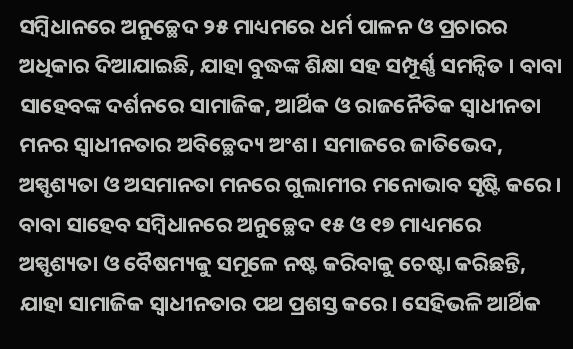ସମ୍ବିଧାନରେ ଅନୁଚ୍ଛେଦ ୨୫ ମାଧ୍ୟମରେ ଧର୍ମ ପାଳନ ଓ ପ୍ରଚାରର ଅଧିକାର ଦିଆଯାଇଛି, ଯାହା ବୁଦ୍ଧଙ୍କ ଶିକ୍ଷା ସହ ସମ୍ପୂର୍ଣ୍ଣ ସମନ୍ୱିତ । ବାବା ସାହେବଙ୍କ ଦର୍ଶନରେ ସାମାଜିକ, ଆର୍ଥିକ ଓ ରାଜନୈତିକ ସ୍ବାଧୀନତା ମନର ସ୍ବାଧୀନତାର ଅବିଚ୍ଛେଦ୍ୟ ଅଂଶ। ସମାଜରେ ଜାତିଭେଦ, ଅସ୍ପୃଶ୍ୟତା ଓ ଅସମାନତା ମନରେ ଗୁଲାମୀର ମନୋଭାବ ସୃଷ୍ଟି କରେ। ବାବା ସାହେବ ସମ୍ବିଧାନରେ ଅନୁଚ୍ଛେଦ ୧୫ ଓ ୧୭ ମାଧ୍ୟମରେ ଅସ୍ପୃଶ୍ୟତା ଓ ବୈଷମ୍ୟକୁ ସମୂଳେ ନଷ୍ଟ କରିବାକୁ ଚେଷ୍ଟା କରିଛନ୍ତି, ଯାହା ସାମାଜିକ ସ୍ବାଧୀନତାର ପଥ ପ୍ରଶସ୍ତ କରେ। ସେହିଭଳି ଆର୍ଥିକ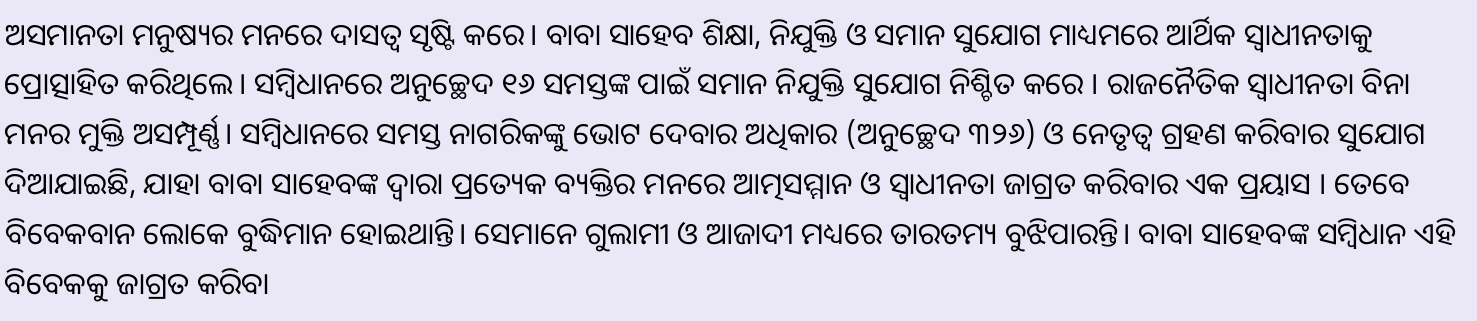ଅସମାନତା ମନୁଷ୍ୟର ମନରେ ଦାସତ୍ୱ ସୃଷ୍ଟି କରେ। ବାବା ସାହେବ ଶିକ୍ଷା, ନିଯୁକ୍ତି ଓ ସମାନ ସୁଯୋଗ ମାଧ୍ୟମରେ ଆର୍ଥିକ ସ୍ବାଧୀନତାକୁ ପ୍ରୋତ୍ସାହିତ କରିଥିଲେ। ସମ୍ବିଧାନରେ ଅନୁଚ୍ଛେଦ ୧୬ ସମସ୍ତଙ୍କ ପାଇଁ ସମାନ ନିଯୁକ୍ତି ସୁଯୋଗ ନିଶ୍ଚିତ କରେ । ରାଜନୈତିକ ସ୍ବାଧୀନତା ବିନା ମନର ମୁକ୍ତି ଅସମ୍ପୂର୍ଣ୍ଣ। ସମ୍ବିଧାନରେ ସମସ୍ତ ନାଗରିକଙ୍କୁ ଭୋଟ ଦେବାର ଅଧିକାର (ଅନୁଚ୍ଛେଦ ୩୨୬) ଓ ନେତୃତ୍ୱ ଗ୍ରହଣ କରିବାର ସୁଯୋଗ ଦିଆଯାଇଛି, ଯାହା ବାବା ସାହେବଙ୍କ ଦ୍ୱାରା ପ୍ରତ୍ୟେକ ବ୍ୟକ୍ତିର ମନରେ ଆତ୍ମସମ୍ମାନ ଓ ସ୍ବାଧୀନତା ଜାଗ୍ରତ କରିବାର ଏକ ପ୍ରୟାସ । ତେବେ ବିବେକବାନ ଲୋକେ ବୁଦ୍ଧିମାନ ହୋଇଥାନ୍ତି। ସେମାନେ ଗୁଲାମୀ ଓ ଆଜାଦୀ ମଧ୍ୟରେ ତାରତମ୍ୟ ବୁଝିପାରନ୍ତି। ବାବା ସାହେବଙ୍କ ସମ୍ବିଧାନ ଏହି ବିବେକକୁ ଜାଗ୍ରତ କରିବା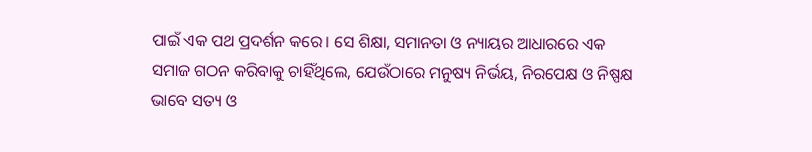ପାଇଁ ଏକ ପଥ ପ୍ରଦର୍ଶନ କରେ। ସେ ଶିକ୍ଷା, ସମାନତା ଓ ନ୍ୟାୟର ଆଧାରରେ ଏକ ସମାଜ ଗଠନ କରିବାକୁ ଚାହିଁଥିଲେ, ଯେଉଁଠାରେ ମନୁଷ୍ୟ ନିର୍ଭୟ, ନିରପେକ୍ଷ ଓ ନିଷ୍ପକ୍ଷ ଭାବେ ସତ୍ୟ ଓ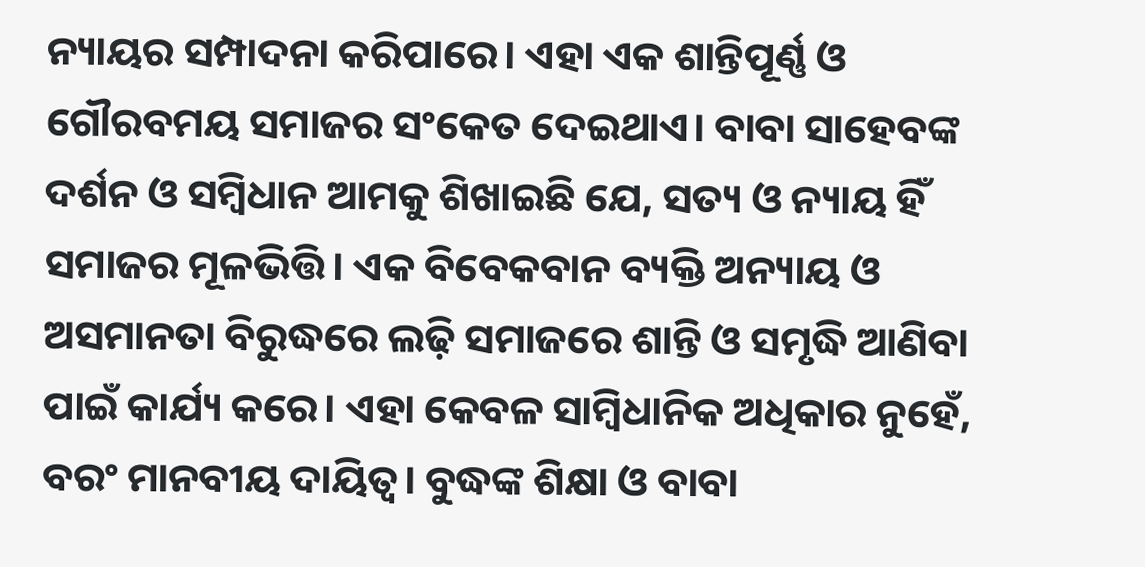ନ୍ୟାୟର ସମ୍ପାଦନା କରିପାରେ। ଏହା ଏକ ଶାନ୍ତିପୂର୍ଣ୍ଣ ଓ ଗୌରବମୟ ସମାଜର ସଂକେତ ଦେଇଥାଏ। ବାବା ସାହେବଙ୍କ ଦର୍ଶନ ଓ ସମ୍ବିଧାନ ଆମକୁ ଶିଖାଇଛି ଯେ, ସତ୍ୟ ଓ ନ୍ୟାୟ ହିଁ ସମାଜର ମୂଳଭିତ୍ତି। ଏକ ବିବେକବାନ ବ୍ୟକ୍ତି ଅନ୍ୟାୟ ଓ ଅସମାନତା ବିରୁଦ୍ଧରେ ଲଢ଼ି ସମାଜରେ ଶାନ୍ତି ଓ ସମୃଦ୍ଧି ଆଣିବା ପାଇଁ କାର୍ଯ୍ୟ କରେ। ଏହା କେବଳ ସାମ୍ବିଧାନିକ ଅଧିକାର ନୁହେଁ, ବରଂ ମାନବୀୟ ଦାୟିତ୍ୱ। ବୁଦ୍ଧଙ୍କ ଶିକ୍ଷା ଓ ବାବା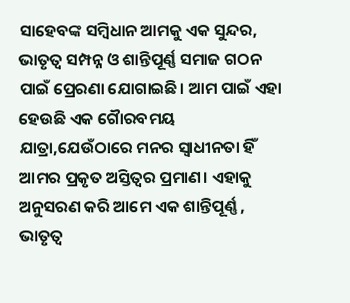ସାହେବଙ୍କ ସମ୍ବିଧାନ ଆମକୁ ଏକ ସୁନ୍ଦର, ଭାତୃତ୍ବ ସମ୍ପନ୍ନ ଓ ଶାନ୍ତିପୂର୍ଣ୍ଣ ସମାଜ ଗଠନ ପାଇଁ ପ୍ରେରଣା ଯୋଗାଇଛି। ଆମ ପାଇଁ ଏହା ହେଉଛି ଏକ ଗୋୖରବମୟ ଯାତ୍ରା,ଯେଉଁଠାରେ ମନର ସ୍ବାଧୀନତା ହିଁ ଆମର ପ୍ରକୃତ ଅସ୍ତିତ୍ୱର ପ୍ରମାଣ। ଏହାକୁ ଅନୁସରଣ କରି ଆମେ ଏକ ଶାନ୍ତିପୂର୍ଣ୍ଣ , ଭାତୃତ୍ବ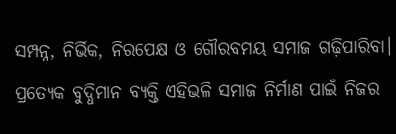ସମ୍ପନ୍ନ, ନିର୍ଭିକ, ନିରପେକ୍ଷ ଓ ଗୌରବମୟ ସମାଜ ଗଢ଼ିପାରିବା। ପ୍ରତ୍ୟେକ ବୁଦ୍ଧିମାନ ବ୍ୟକ୍ତି ଏହିଭଳି ସମାଜ ନିର୍ମାଣ ପାଇଁ ନିଜର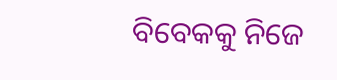ବିବେକକୁ ନିଜେ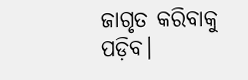ଜାଗୃତ କରିବାକୁ ପଡ଼ିବ।